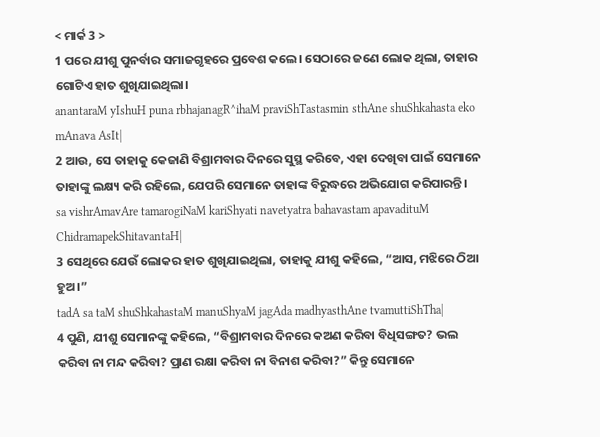< ମାର୍କ 3 >
1 ପରେ ଯୀଶୁ ପୁନର୍ବାର ସମାଜଗୃହରେ ପ୍ରବେଶ କଲେ। ସେଠାରେ ଜଣେ ଲୋକ ଥିଲା, ତାହାର ଗୋଟିଏ ହାତ ଶୁଖିଯାଇଥିଲା।
anantaraM yIshuH puna rbhajanagR^ihaM praviShTastasmin sthAne shuShkahasta eko mAnava AsIt|
2 ଆଉ, ସେ ତାହାକୁ କେଜାଣି ବିଶ୍ରାମବାର ଦିନରେ ସୁସ୍ଥ କରିବେ, ଏହା ଦେଖିବା ପାଇଁ ସେମାନେ ତାହାଙ୍କୁ ଲକ୍ଷ୍ୟ କରି ରହିଲେ, ଯେପରି ସେମାନେ ତାହାଙ୍କ ବିରୁଦ୍ଧରେ ଅଭିଯୋଗ କରିପାରନ୍ତି।
sa vishrAmavAre tamarogiNaM kariShyati navetyatra bahavastam apavadituM ChidramapekShitavantaH|
3 ସେଥିରେ ଯେଉଁ ଲୋକର ହାତ ଶୁଖିଯାଇଥିଲା, ତାହାକୁ ଯୀଶୁ କହିଲେ, “ଆସ, ମଝିରେ ଠିଆ ହୁଅ।”
tadA sa taM shuShkahastaM manuShyaM jagAda madhyasthAne tvamuttiShTha|
4 ପୁଣି, ଯୀଶୁ ସେମାନଙ୍କୁ କହିଲେ, “ବିଶ୍ରାମବାର ଦିନରେ କଅଣ କରିବା ବିଧିସଙ୍ଗତ? ଭଲ କରିବା ନା ମନ୍ଦ କରିବା? ପ୍ରାଣ ରକ୍ଷା କରିବା ନା ବିନାଶ କରିବା?” କିନ୍ତୁ ସେମାନେ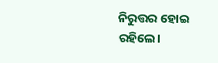ନିରୁତ୍ତର ହୋଇ ରହିଲେ।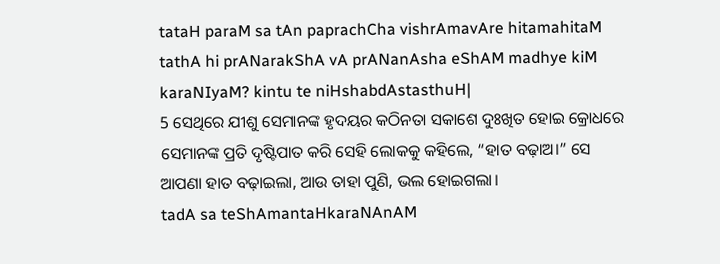tataH paraM sa tAn paprachCha vishrAmavAre hitamahitaM tathA hi prANarakShA vA prANanAsha eShAM madhye kiM karaNIyaM? kintu te niHshabdAstasthuH|
5 ସେଥିରେ ଯୀଶୁ ସେମାନଙ୍କ ହୃଦୟର କଠିନତା ସକାଶେ ଦୁଃଖିତ ହୋଇ କ୍ରୋଧରେ ସେମାନଙ୍କ ପ୍ରତି ଦୃଷ୍ଟିପାତ କରି ସେହି ଲୋକକୁ କହିଲେ, “ହାତ ବଢ଼ାଅ।” ସେ ଆପଣା ହାତ ବଢ଼ାଇଲା, ଆଉ ତାହା ପୁଣି, ଭଲ ହୋଇଗଲା।
tadA sa teShAmantaHkaraNAnAM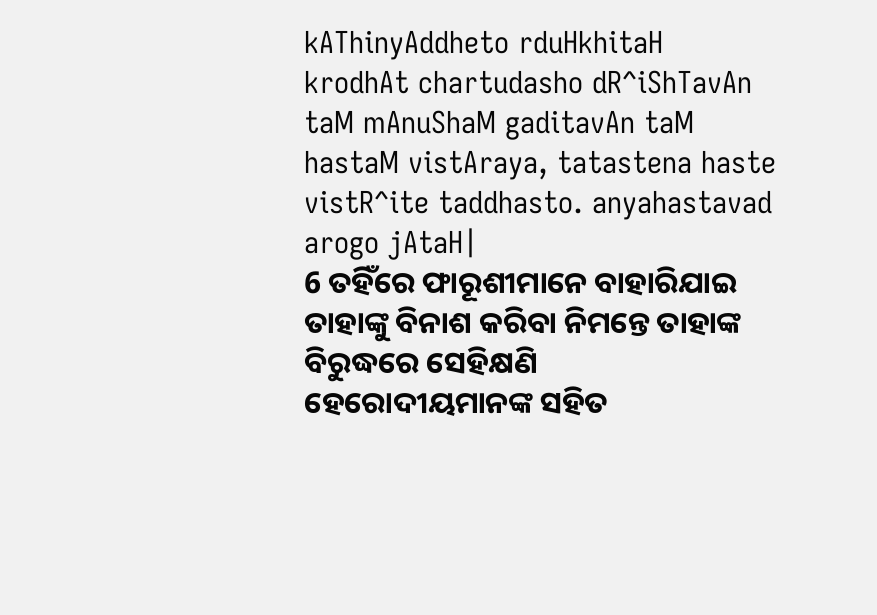kAThinyAddheto rduHkhitaH krodhAt chartudasho dR^iShTavAn taM mAnuShaM gaditavAn taM hastaM vistAraya, tatastena haste vistR^ite taddhasto. anyahastavad arogo jAtaH|
6 ତହିଁରେ ଫାରୂଶୀମାନେ ବାହାରିଯାଇ ତାହାଙ୍କୁ ବିନାଶ କରିବା ନିମନ୍ତେ ତାହାଙ୍କ ବିରୁଦ୍ଧରେ ସେହିକ୍ଷଣି ହେରୋଦୀୟମାନଙ୍କ ସହିତ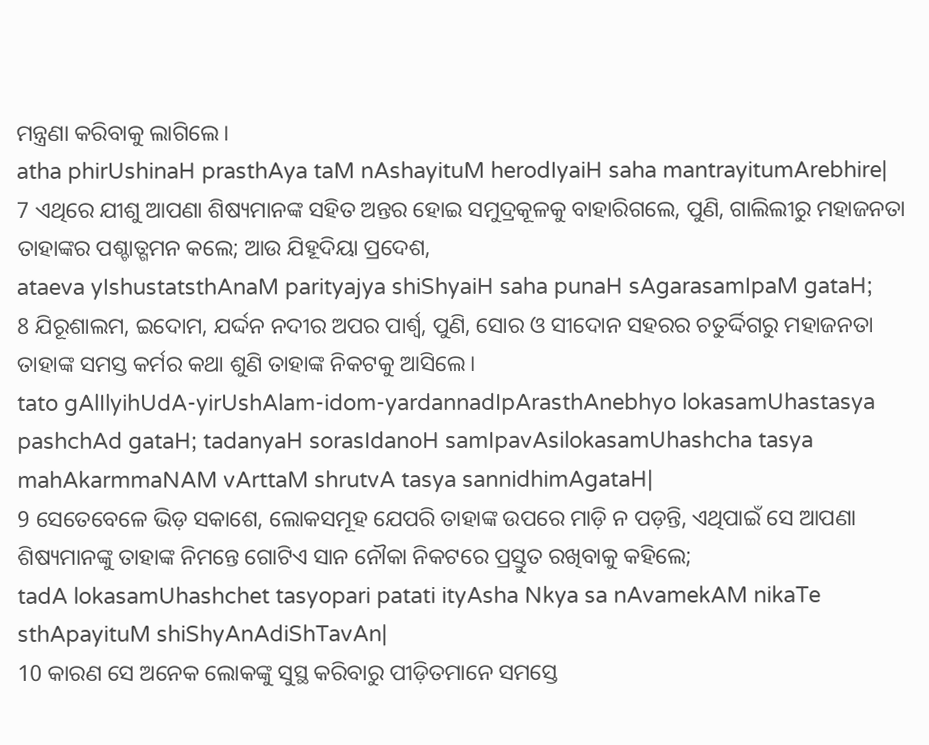ମନ୍ତ୍ରଣା କରିବାକୁ ଲାଗିଲେ।
atha phirUshinaH prasthAya taM nAshayituM herodIyaiH saha mantrayitumArebhire|
7 ଏଥିରେ ଯୀଶୁ ଆପଣା ଶିଷ୍ୟମାନଙ୍କ ସହିତ ଅନ୍ତର ହୋଇ ସମୁଦ୍ରକୂଳକୁ ବାହାରିଗଲେ, ପୁଣି, ଗାଲିଲୀରୁ ମହାଜନତା ତାହାଙ୍କର ପଶ୍ଚାତ୍ଗମନ କଲେ; ଆଉ ଯିହୂଦିୟା ପ୍ରଦେଶ,
ataeva yIshustatsthAnaM parityajya shiShyaiH saha punaH sAgarasamIpaM gataH;
8 ଯିରୂଶାଲମ, ଇଦୋମ, ଯର୍ଦ୍ଦନ ନଦୀର ଅପର ପାର୍ଶ୍ୱ, ପୁଣି, ସୋର ଓ ସୀଦୋନ ସହରର ଚତୁର୍ଦ୍ଦିଗରୁ ମହାଜନତା ତାହାଙ୍କ ସମସ୍ତ କର୍ମର କଥା ଶୁଣି ତାହାଙ୍କ ନିକଟକୁ ଆସିଲେ।
tato gAlIlyihUdA-yirUshAlam-idom-yardannadIpArasthAnebhyo lokasamUhastasya pashchAd gataH; tadanyaH sorasIdanoH samIpavAsilokasamUhashcha tasya mahAkarmmaNAM vArttaM shrutvA tasya sannidhimAgataH|
9 ସେତେବେଳେ ଭିଡ଼ ସକାଶେ, ଲୋକସମୂହ ଯେପରି ତାହାଙ୍କ ଉପରେ ମାଡ଼ି ନ ପଡ଼ନ୍ତି, ଏଥିପାଇଁ ସେ ଆପଣା ଶିଷ୍ୟମାନଙ୍କୁ ତାହାଙ୍କ ନିମନ୍ତେ ଗୋଟିଏ ସାନ ନୌକା ନିକଟରେ ପ୍ରସ୍ତୁତ ରଖିବାକୁ କହିଲେ;
tadA lokasamUhashchet tasyopari patati ityAsha Nkya sa nAvamekAM nikaTe sthApayituM shiShyAnAdiShTavAn|
10 କାରଣ ସେ ଅନେକ ଲୋକଙ୍କୁ ସୁସ୍ଥ କରିବାରୁ ପୀଡ଼ିତମାନେ ସମସ୍ତେ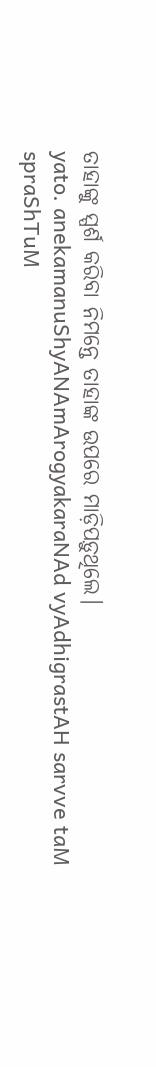ତାହାଙ୍କୁ ସ୍ପର୍ଶ କରିବା ନିମନ୍ତେ ତାହାଙ୍କ ଉପରେ ମାଡ଼ିପଡ଼ୁଥିଲେ।
yato. anekamanuShyANAmArogyakaraNAd vyAdhigrastAH sarvve taM spraShTuM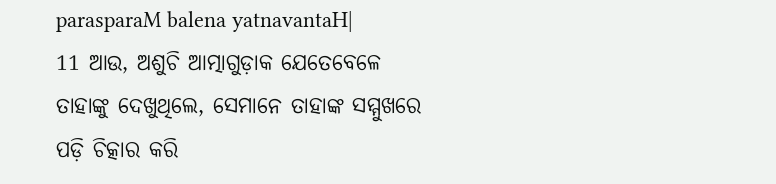parasparaM balena yatnavantaH|
11 ଆଉ, ଅଶୁଚି ଆତ୍ମାଗୁଡ଼ାକ ଯେତେବେଳେ ତାହାଙ୍କୁ ଦେଖୁଥିଲେ, ସେମାନେ ତାହାଙ୍କ ସମ୍ମୁଖରେ ପଡ଼ି ଚିତ୍କାର କରି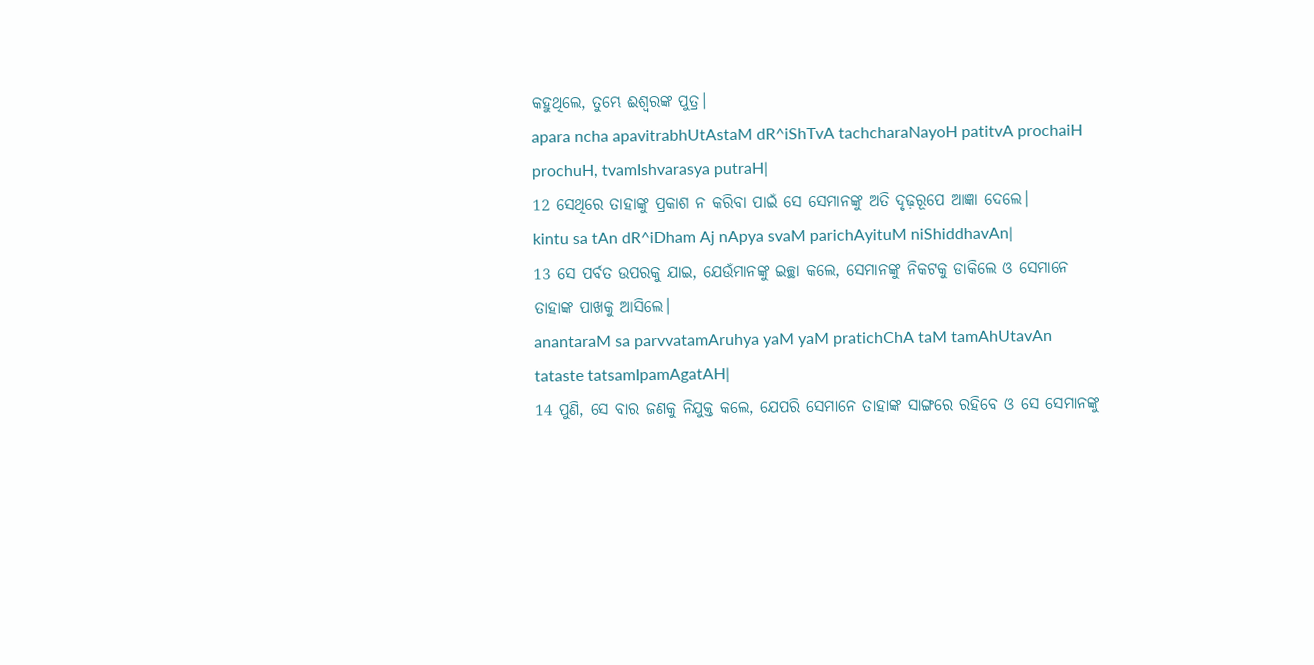କହୁଥିଲେ, ତୁମ୍ଭେ ଈଶ୍ବରଙ୍କ ପୁତ୍ର।
apara ncha apavitrabhUtAstaM dR^iShTvA tachcharaNayoH patitvA prochaiH prochuH, tvamIshvarasya putraH|
12 ସେଥିରେ ତାହାଙ୍କୁ ପ୍ରକାଶ ନ କରିବା ପାଇଁ ସେ ସେମାନଙ୍କୁ ଅତି ଦୃଢ଼ରୂପେ ଆଜ୍ଞା ଦେଲେ।
kintu sa tAn dR^iDham Aj nApya svaM parichAyituM niShiddhavAn|
13 ସେ ପର୍ବତ ଉପରକୁ ଯାଇ, ଯେଉଁମାନଙ୍କୁ ଇଚ୍ଛା କଲେ, ସେମାନଙ୍କୁ ନିକଟକୁ ଡାକିଲେ ଓ ସେମାନେ ତାହାଙ୍କ ପାଖକୁ ଆସିଲେ।
anantaraM sa parvvatamAruhya yaM yaM pratichChA taM tamAhUtavAn tataste tatsamIpamAgatAH|
14 ପୁଣି, ସେ ବାର ଜଣକୁ ନିଯୁକ୍ତ କଲେ, ଯେପରି ସେମାନେ ତାହାଙ୍କ ସାଙ୍ଗରେ ରହିବେ ଓ ସେ ସେମାନଙ୍କୁ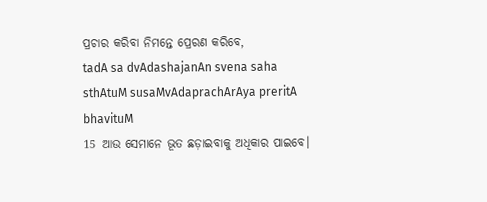ପ୍ରଚାର କରିବା ନିମନ୍ତେ ପ୍ରେରଣ କରିବେ,
tadA sa dvAdashajanAn svena saha sthAtuM susaMvAdaprachArAya preritA bhavituM
15 ଆଉ ସେମାନେ ଭୂତ ଛଡ଼ାଇବାକୁ ଅଧିକାର ପାଇବେ।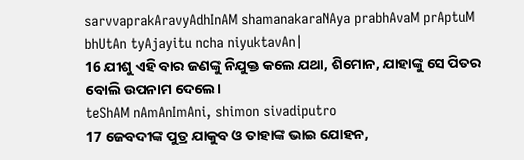sarvvaprakAravyAdhInAM shamanakaraNAya prabhAvaM prAptuM bhUtAn tyAjayitu ncha niyuktavAn|
16 ଯୀଶୁ ଏହି ବାର ଜଣଙ୍କୁ ନିଯୁକ୍ତ କଲେ ଯଥା, ଶିମୋନ, ଯାହାଙ୍କୁ ସେ ପିତର ବୋଲି ଉପନାମ ଦେଲେ।
teShAM nAmAnImAni, shimon sivadiputro
17 ଜେବଦୀଙ୍କ ପୁତ୍ର ଯାକୁବ ଓ ତାହାଙ୍କ ଭାଇ ଯୋହନ,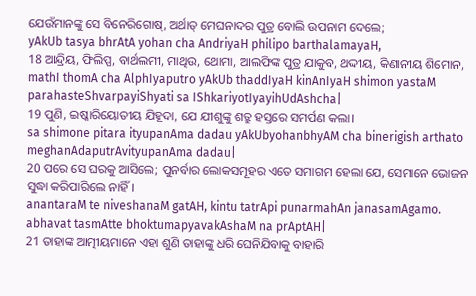ଯେଉଁମାନଙ୍କୁ ସେ ବିନେରିଗୋଷ୍, ଅର୍ଥାତ୍ ମେଘନାଦର ପୁତ୍ର ବୋଲି ଉପନାମ ଦେଲେ;
yAkUb tasya bhrAtA yohan cha AndriyaH philipo barthalamayaH,
18 ଆନ୍ଦ୍ରିୟ, ଫିଲିପ୍ପ, ବାର୍ଥଲମୀ, ମାଥିଉ, ଥୋମା, ଆଲଫିଙ୍କ ପୁତ୍ର ଯାକୁବ, ଥଦ୍ଦୀୟ, କିଣାନୀୟ ଶିମୋନ,
mathI thomA cha AlphIyaputro yAkUb thaddIyaH kinAnIyaH shimon yastaM parahasteShvarpayiShyati sa IShkariyotIyayihUdAshcha|
19 ପୁଣି, ଇଷ୍କାରିୟୋତୀୟ ଯିହୂଦା, ଯେ ଯୀଶୁଙ୍କୁ ଶତ୍ରୁ ହସ୍ତରେ ସମର୍ପଣ କଲା।
sa shimone pitara ityupanAma dadau yAkUbyohanbhyAM cha binerigish arthato meghanAdaputrAvityupanAma dadau|
20 ପରେ ସେ ଘରକୁ ଆସିଲେ; ପୁନର୍ବାର ଲୋକସମୂହର ଏତେ ସମାଗମ ହେଲା ଯେ, ସେମାନେ ଭୋଜନ ସୁଦ୍ଧା କରିପାରିଲେ ନାହିଁ।
anantaraM te niveshanaM gatAH, kintu tatrApi punarmahAn janasamAgamo. abhavat tasmAtte bhoktumapyavakAshaM na prAptAH|
21 ତାହାଙ୍କ ଆତ୍ମୀୟମାନେ ଏହା ଶୁଣି ତାହାଙ୍କୁ ଧରି ଘେନିଯିବାକୁ ବାହାରି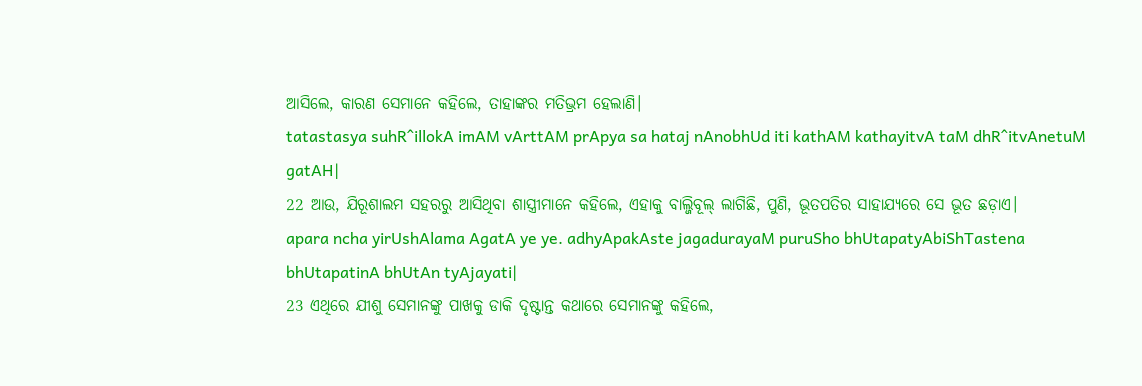ଆସିଲେ, କାରଣ ସେମାନେ କହିଲେ, ତାହାଙ୍କର ମତିଭ୍ରମ ହେଲାଣି।
tatastasya suhR^illokA imAM vArttAM prApya sa hataj nAnobhUd iti kathAM kathayitvA taM dhR^itvAnetuM gatAH|
22 ଆଉ, ଯିରୂଶାଲମ ସହରରୁ ଆସିଥିବା ଶାସ୍ତ୍ରୀମାନେ କହିଲେ, ଏହାକୁ ବାଲ୍ଜିବୂଲ୍ ଲାଗିଛି, ପୁଣି, ଭୂତପତିର ସାହାଯ୍ୟରେ ସେ ଭୂତ ଛଡ଼ାଏ।
apara ncha yirUshAlama AgatA ye ye. adhyApakAste jagadurayaM puruSho bhUtapatyAbiShTastena bhUtapatinA bhUtAn tyAjayati|
23 ଏଥିରେ ଯୀଶୁ ସେମାନଙ୍କୁ ପାଖକୁ ଡାକି ଦୃଷ୍ଟାନ୍ତ କଥାରେ ସେମାନଙ୍କୁ କହିଲେ,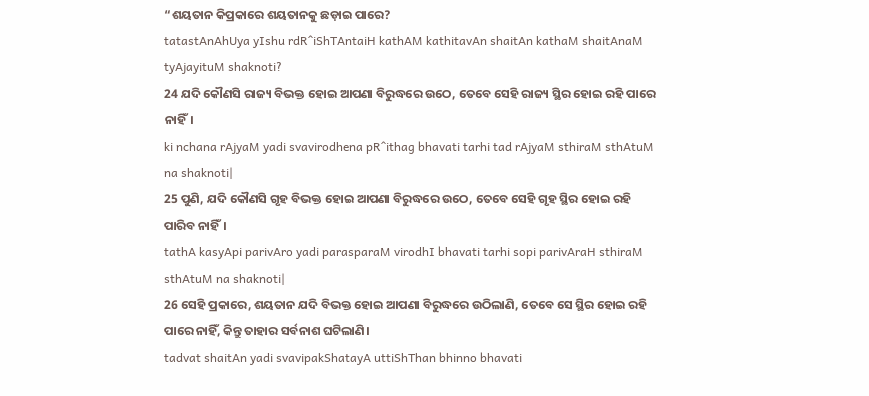“ଶୟତାନ କିପ୍ରକାରେ ଶୟତାନକୁ ଛଡ଼ାଇ ପାରେ?
tatastAnAhUya yIshu rdR^iShTAntaiH kathAM kathitavAn shaitAn kathaM shaitAnaM tyAjayituM shaknoti?
24 ଯଦି କୌଣସି ରାଜ୍ୟ ବିଭକ୍ତ ହୋଇ ଆପଣା ବିରୁଦ୍ଧରେ ଉଠେ, ତେବେ ସେହି ରାଜ୍ୟ ସ୍ଥିର ହୋଇ ରହି ପାରେ ନାହିଁ।
ki nchana rAjyaM yadi svavirodhena pR^ithag bhavati tarhi tad rAjyaM sthiraM sthAtuM na shaknoti|
25 ପୁଣି, ଯଦି କୌଣସି ଗୃହ ବିଭକ୍ତ ହୋଇ ଆପଣା ବିରୁଦ୍ଧରେ ଉଠେ, ତେବେ ସେହି ଗୃହ ସ୍ଥିର ହୋଇ ରହି ପାରିବ ନାହିଁ।
tathA kasyApi parivAro yadi parasparaM virodhI bhavati tarhi sopi parivAraH sthiraM sthAtuM na shaknoti|
26 ସେହି ପ୍ରକାରେ, ଶୟତାନ ଯଦି ବିଭକ୍ତ ହୋଇ ଆପଣା ବିରୁଦ୍ଧରେ ଉଠିଲାଣି, ତେବେ ସେ ସ୍ଥିର ହୋଇ ରହି ପାରେ ନାହିଁ, କିନ୍ତୁ ତାହାର ସର୍ବନାଶ ଘଟିଲାଣି।
tadvat shaitAn yadi svavipakShatayA uttiShThan bhinno bhavati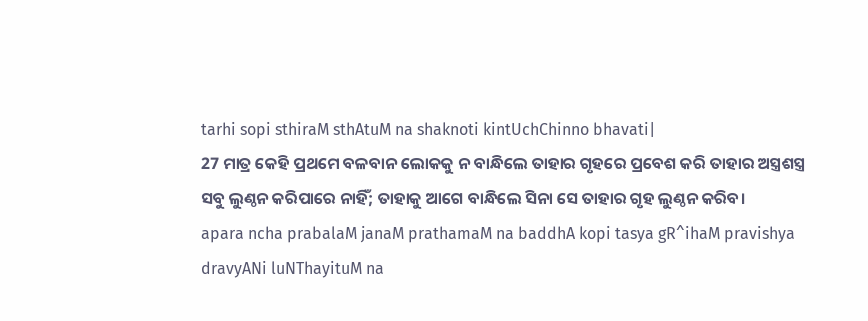tarhi sopi sthiraM sthAtuM na shaknoti kintUchChinno bhavati|
27 ମାତ୍ର କେହି ପ୍ରଥମେ ବଳବାନ ଲୋକକୁ ନ ବାନ୍ଧିଲେ ତାହାର ଗୃହରେ ପ୍ରବେଶ କରି ତାହାର ଅସ୍ତ୍ରଶସ୍ତ୍ର ସବୁ ଲୁଣ୍ଠନ କରିପାରେ ନାହିଁ; ତାହାକୁ ଆଗେ ବାନ୍ଧିଲେ ସିନା ସେ ତାହାର ଗୃହ ଲୁଣ୍ଠନ କରିବ।
apara ncha prabalaM janaM prathamaM na baddhA kopi tasya gR^ihaM pravishya dravyANi luNThayituM na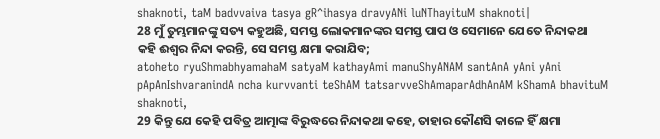shaknoti, taM badvvaiva tasya gR^ihasya dravyANi luNThayituM shaknoti|
28 ମୁଁ ତୁମ୍ଭମାନଙ୍କୁ ସତ୍ୟ କହୁଅଛି, ସମସ୍ତ ଲୋକମାନଙ୍କର ସମସ୍ତ ପାପ ଓ ସେମାନେ ଯେତେ ନିନ୍ଦାକଥା କହି ଈଶ୍ବର ନିନ୍ଦା କରନ୍ତି, ସେ ସମସ୍ତ କ୍ଷମା କରାଯିବ;
atoheto ryuShmabhyamahaM satyaM kathayAmi manuShyANAM santAnA yAni yAni pApAnIshvaranindA ncha kurvvanti teShAM tatsarvveShAmaparAdhAnAM kShamA bhavituM shaknoti,
29 କିନ୍ତୁ ଯେ କେହି ପବିତ୍ର ଆତ୍ମାଙ୍କ ବିରୁଦ୍ଧରେ ନିନ୍ଦାକଥା କହେ, ତାହାର କୌଣସି କାଳେ ହିଁ କ୍ଷମା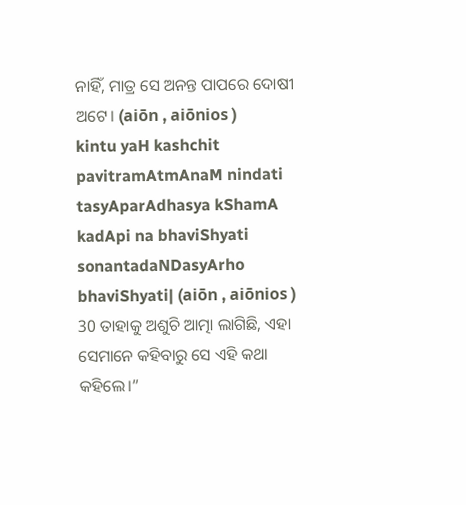ନାହିଁ, ମାତ୍ର ସେ ଅନନ୍ତ ପାପରେ ଦୋଷୀ ଅଟେ। (aiōn , aiōnios )
kintu yaH kashchit pavitramAtmAnaM nindati tasyAparAdhasya kShamA kadApi na bhaviShyati sonantadaNDasyArho bhaviShyati| (aiōn , aiōnios )
30 ତାହାକୁ ଅଶୁଚି ଆତ୍ମା ଲାଗିଛି, ଏହା ସେମାନେ କହିବାରୁ ସେ ଏହି କଥା କହିଲେ।”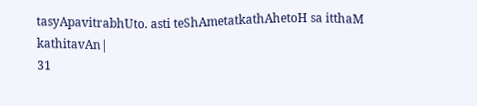tasyApavitrabhUto. asti teShAmetatkathAhetoH sa itthaM kathitavAn|
31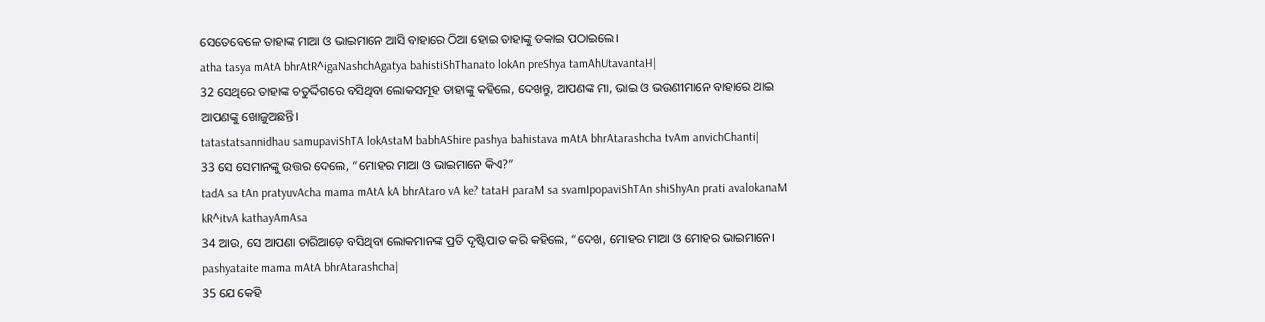ସେତେବେଳେ ତାହାଙ୍କ ମାଆ ଓ ଭାଇମାନେ ଆସି ବାହାରେ ଠିଆ ହୋଇ ତାହାଙ୍କୁ ଡକାଇ ପଠାଇଲେ।
atha tasya mAtA bhrAtR^igaNashchAgatya bahistiShThanato lokAn preShya tamAhUtavantaH|
32 ସେଥିରେ ତାହାଙ୍କ ଚତୁର୍ଦ୍ଦିଗରେ ବସିଥିବା ଲୋକସମୂହ ତାହାଙ୍କୁ କହିଲେ, ଦେଖନ୍ତୁ, ଆପଣଙ୍କ ମା, ଭାଇ ଓ ଭଉଣୀମାନେ ବାହାରେ ଥାଇ ଆପଣଙ୍କୁ ଖୋଜୁଅଛନ୍ତି।
tatastatsannidhau samupaviShTA lokAstaM babhAShire pashya bahistava mAtA bhrAtarashcha tvAm anvichChanti|
33 ସେ ସେମାନଙ୍କୁ ଉତ୍ତର ଦେଲେ, “ମୋହର ମାଆ ଓ ଭାଇମାନେ କିଏ?”
tadA sa tAn pratyuvAcha mama mAtA kA bhrAtaro vA ke? tataH paraM sa svamIpopaviShTAn shiShyAn prati avalokanaM kR^itvA kathayAmAsa
34 ଆଉ, ସେ ଆପଣା ଚାରିଆଡ଼େ ବସିଥିବା ଲୋକମାନଙ୍କ ପ୍ରତି ଦୃଷ୍ଟିପାତ କରି କହିଲେ, “ଦେଖ, ମୋହର ମାଆ ଓ ମୋହର ଭାଇମାନେ।
pashyataite mama mAtA bhrAtarashcha|
35 ଯେ କେହି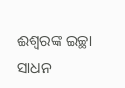ଈଶ୍ବରଙ୍କ ଇଚ୍ଛା ସାଧନ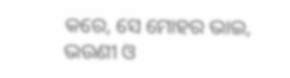କରେ, ସେ ମୋହର ଭାଇ, ଭଉଣୀ ଓ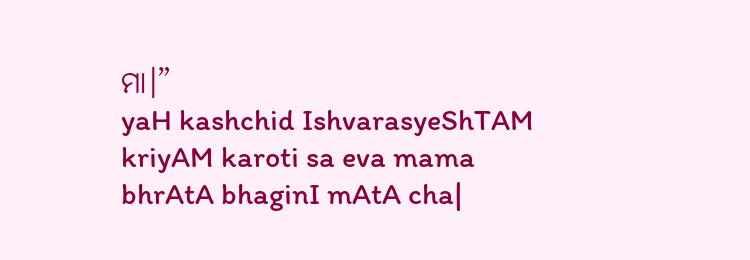ମା।”
yaH kashchid IshvarasyeShTAM kriyAM karoti sa eva mama bhrAtA bhaginI mAtA cha|